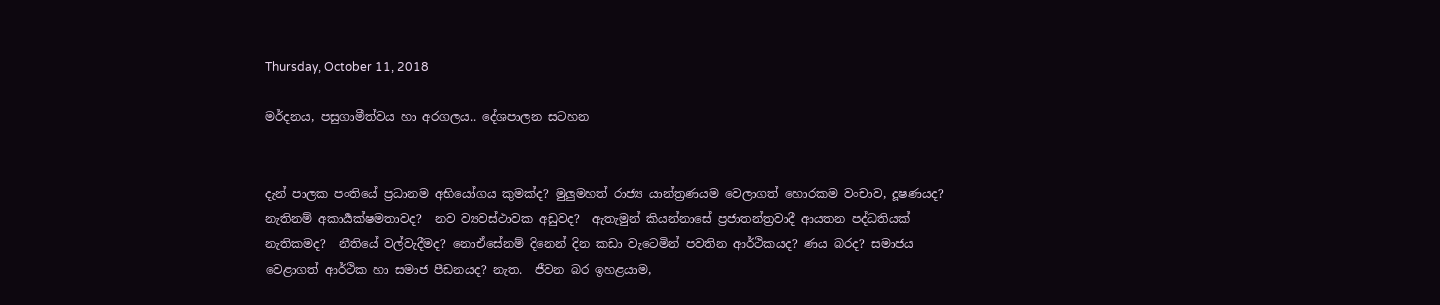Thursday, October 11, 2018

මර්දනය, පසුගාමීත්වය හා අරගලය.. දේශපාලන සටහන


දැන් පාලක පංතියේ ප්‍රධානම අභියෝගය කුමක්ද? මුලුමහත් රාජ්‍ය යාන්ත්‍රණයම වෙලාගත් හොරකම වංචාව, දූෂණයද? නැතිනම් අකාර්‍යක්ෂමතාවද?  නව ව්‍යවස්ථාවක අඩුවද?  ඇතැමුන් කියන්නාසේ ප්‍රජාතන්ත්‍රවාදී ආයතන පද්ධතියක් නැතිකමද?  නීතියේ වල්වැදීමද? නොඒසේනම් දිනෙන් දින කඩා වැටෙමින් පවතින ආර්ථිකයද? ණය බරද? සමාජය වෙළාගත් ආර්ථික හා සමාජ පීඩනයද? නැත.  ජීවන බර ඉහළයාම,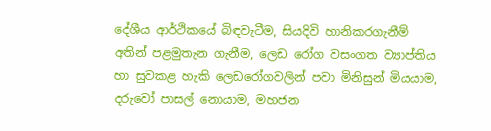දේශීය ආර්ථිකයේ බිඳවැටීම, සියදිවි හානිකරගැනීම් අතින් පළමුතැන ගැනීම, ලෙඩ රෝග වසංගත ව්‍යාප්තිය හා සුවකළ හැකි ලෙඩරෝගවලින් පවා මිනිසුන් මියයාම, දරුවෝ පාසල් නොයාම, මහජන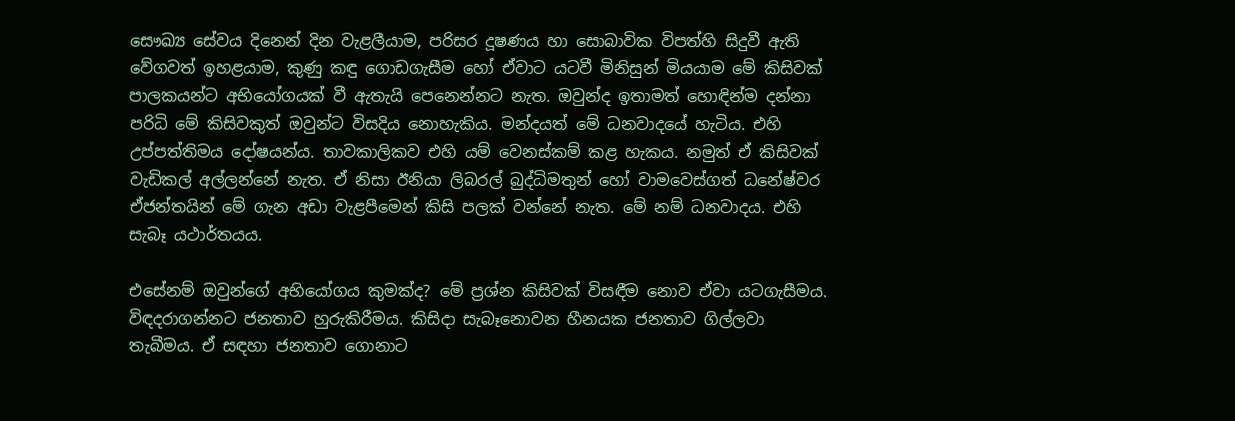සෞඛ්‍ය සේවය දිනෙන් දින වැළලීයාම, පරිසර දූෂණය හා සොබාවික විපත්හි සිදුවී ඇති වේගවත් ඉහළයාම, කුණු කඳු ගොඩගැසීම හෝ ඒවාට යටවී මිනිසුන් මියයාම මේ කිසිවක් පාලකයන්ට අභියෝගයක් වී ඇතැයි පෙනෙන්නට නැත. ඔවුන්ද ඉතාමත් හොඳින්ම දන්නා පරිධි මේ කිසිවකුත් ඔවුන්ට විසදිය නොහැකිය. මන්දයත් මේ ධනවාදයේ හැටිය. එහි උප්පත්තිමය දෝෂයන්ය. තාවකාලිකව එහි යම් වෙනස්කම් කළ හැකය. නමුත් ඒ කිසිවක් වැඩිකල් අල්ලන්නේ නැත. ඒ නිසා ඊනියා ලිබරල් බුද්ධිමතුන් හෝ වාමවෙස්ගත් ධනේෂ්වර ඒජන්තයින් මේ ගැන අඩා වැළපීමෙන් කිසි පලක් වන්නේ නැත. මේ නම් ධනවාදය. එහි සැබෑ යථාර්තයය.

එසේනම් ඔවුන්ගේ අභියෝගය කුමක්ද? මේ ප්‍රශ්න කිසිවක් විසඳීම නොව ඒවා යටගැසීමය. විඳදරාගන්නට ජනතාව හුරුකිරීමය. කිසිදා සැබෑනොවන හීනයක ජනතාව ගිල්ලවා තැබීමය. ඒ සඳහා ජනතාව ගොනාට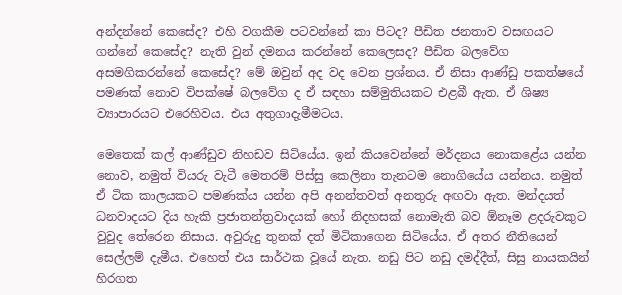අන්දන්නේ කෙසේද? එහි වගකීම පටවන්නේ කා පිටද? පීඩිත ජනතාව වසඟයට ගන්නේ කෙසේද? නැති වුන් දමනය කරන්නේ කෙලෙසද? පීඩිත බලවේග අසමගිකරන්නේ කෙසේද? මේ ඔවුන් අද වද වෙන ප්‍රශ්නය. ඒ නිසා ආණ්ඩු පකත්ෂයේ පමණක් නොව විපක්ෂේ බලවේග ද ඒ සඳහා සම්මුතියකට එළබී ඇත. ඒ ශිෂ්‍ය ව්‍යාපාරයට එරෙහිවය. එය අතුගාදැමීමටය.

මෙතෙක් කල් ආණ්ඩුව නිහඩව සිටියේය. ඉන් කියවෙන්නේ මර්දනය නොකළේය යන්න නොව, නමුත් වියරු වැටී මෙතරම් පිස්සු කෙලිනා තැනටම නොගියේය යන්නය. නමුත් ඒ ටික කාලයකට පමණක්ය යන්න අපි අනන්තවත් අනතුරු අඟවා ඇත. මන්දයත් ධනවාදයට දිය හැකි ප්‍රජාතන්ත්‍රවාදයක් හෝ නිදහසක් නොමැති බව ඕනෑම ළදරුවකුට වුවුද තේරෙන නිසාය. අවුරුදු තුනක් දත් මිටිකාගෙන සිටියේය. ඒ අතර නීතියෙන් සෙල්ලම් දැමීය. එහෙත් එය සාර්ථක වූයේ නැත. නඩු පිට නඩු දමද්දීත්, සිසු නායකයින් හිරගත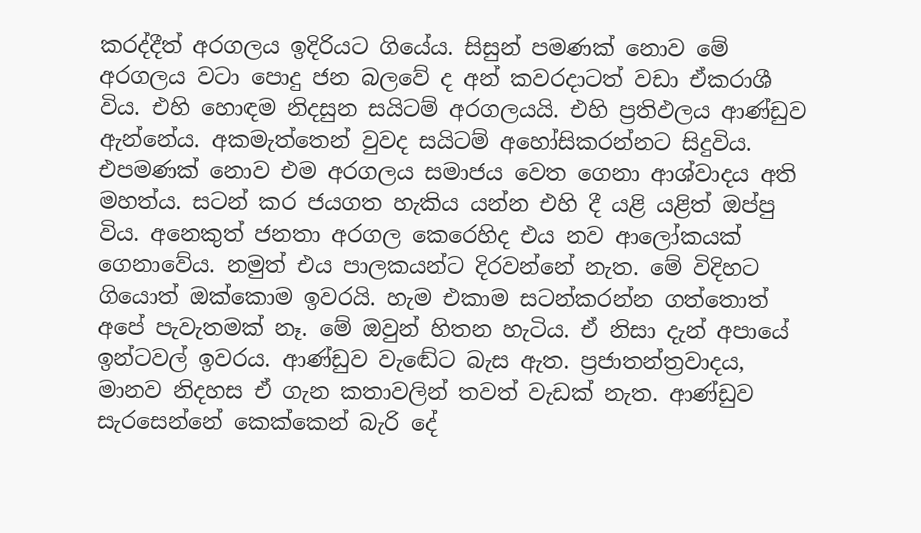කරද්දීත් අරගලය ඉදිරියට ගියේය. සිසුන් පමණක් නොව මේ අරගලය වටා පොදු ජන බලවේ ද අන් කවරදාටත් වඩා ඒකරාශී විය. එහි හොඳම නිදසුන සයිටම් අරගලයයි. එහි ප්‍රතිඵලය ආණ්ඩුව ඇන්නේය. අකමැත්තෙන් වුවද සයිටම් අහෝසිකරන්නට සිදුවිය. එපමණක් නොව එම අරගලය සමාජය වෙත ගෙනා ආශ්වාදය අති මහත්ය. සටන් කර ජයගත හැකිය යන්න එහි දී යළි යළිත් ඔප්පු විය. අනෙකුත් ජනතා අරගල කෙරෙහිද එය නව ආලෝකයක් ගෙනාවේය. නමුත් එය පාලකයන්ට දිරවන්නේ නැත. මේ විදිහට ගියොත් ඔක්කොම ඉවරයි. හැම එකාම සටන්කරන්න ගත්තොත් අපේ පැවැතමක් නෑ. මේ ඔවුන් හිතන හැටිය. ඒ නිසා දැන් අපායේ ඉන්ටවල් ඉවරය. ආණ්ඩුව වැඬේට බැස ඇත. ප්‍රජාතන්ත්‍රවාදය, මානව නිදහස ඒ ගැන කතාවලින් තවත් වැඩක් නැත. ආණ්ඩුව සැරසෙන්නේ කෙක්කෙන් බැරි දේ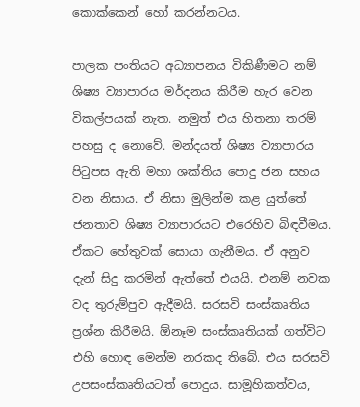කොක්කෙන් හෝ කරන්නටය.

පාලක පංතියට අධ්‍යාපනය විකිණීමට නම් ශිෂ්‍ය ව්‍යාපාරය මර්දනය කිරීම හැර වෙන විකල්පයක් නැත. නමුත් එය හිතනා තරම් පහසු ද නොවේ. මන්දයත් ශිෂ්‍ය ව්‍යාපාරය පිටුපස ඇති මහා ශක්තිය පොදු ජන සහය වන නිසාය. ඒ නිසා මුලින්ම කළ යුත්තේ ජනතාව ශිෂ්‍ය ව්‍යාපාරයට එරෙහිව බිඳවීමය. ඒකට හේතුවක් සොයා ගැනීමය. ඒ අනුව දැන් සිදු කරමින් ඇත්තේ එයයි. එනම් නවක වද තුරුම්පුව ඇදීමයි. සරසවි සංස්කෘතිය ප්‍රශ්න කිරීමයි. ඕනෑම සංස්කෘතියක් ගත්විට එහි හොඳ මෙන්ම නරකද තිබේ. එය සරසවි උපසංස්කෘතියටත් පොදුය. සාමූහිකත්වය,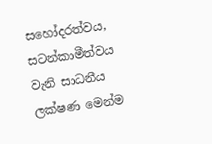සහෝදරත්වය, සටන්කාමීත්වය වැනි සාධනීය ලක්ෂණ මෙන්ම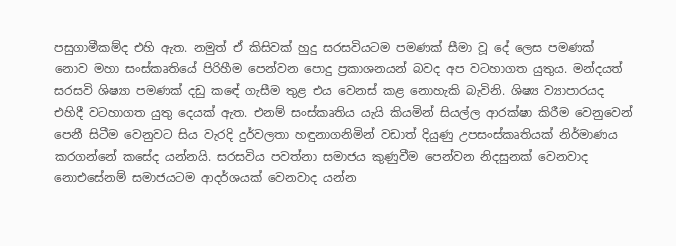පසුගාමීකම්ද එහි ඇත. නමුත් ඒ කිසිවක් හුදු සරසවියටම පමණක් සීමා වූ දේ ලෙස පමණක් නොව මහා සංස්කෘතියේ පිරිහීම පෙන්වන පොදු ප්‍රකාශනයන් බවද අප වටහාගත යුතුය. මන්දයත් සරසවි ශිෂ්‍යා පමණක් දඩු කඳේ ගැසීම තුළ එය වෙනස් කළ නොහැකි බැවිනි. ශිෂ්‍ය ව්‍යාපාරයද එහිදී වටහාගත යුතු දෙයක් ඇත. එනම් සංස්කෘතිය යැයි කියමින් සියල්ල ආරක්ෂා කිරීම වෙනුවෙන් පෙනී සිටීම වෙනුවට සිය වැරදි දුර්වලතා හඳුනාගනිමින් වඩාත් දියුණු උපසංස්කෘතියක් නිර්මාණය කරගන්නේ කසේද යන්නයි. සරසවිය පවත්නා සමාජය කුණුවීම පෙන්වන නිදසුනක් වෙනවාද නොඑසේනම් සමාජයටම ආදර්ශයක් වෙනවාද යන්න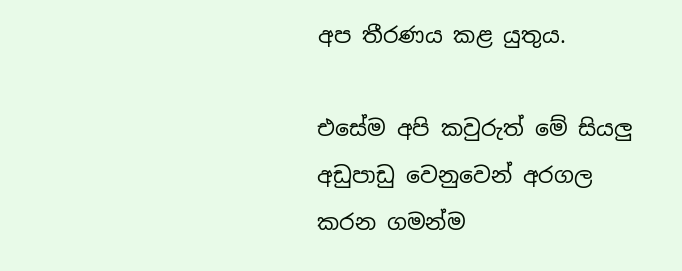අප තීරණය කළ යුතුය.

එසේම අපි කවුරුත් මේ සියලු අඩුපාඩු වෙනුවෙන් අරගල කරන ගමන්ම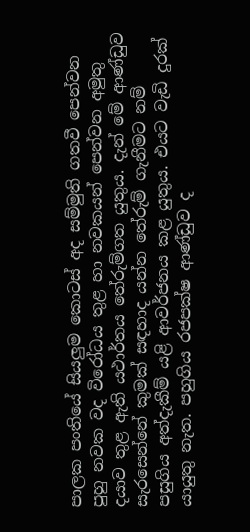පාලක පංතියේ සියලුම කොටස් අද සම්මුති ගතවී පෙන්වන පුහු නවක වද විරෝධය තුළ හා නවකයන් පෙන්වන අමුතු දයාව තුළ ඇති යථාර්තය තේරුම්ගත යුතුය. දැන් මේ ආණ්ඩුව සැරසෙන්නේ කුමක් සඳහාද යන්න තේරුම් ගැනීමට නම් පසුගිය අත්දැකීම් යළි ආවර්ජනය කළ යුතුය. එයට වැඩි දුරක් යායුතු නැත. පහුගිය රජපක්ෂ ආණ්ඩුව ද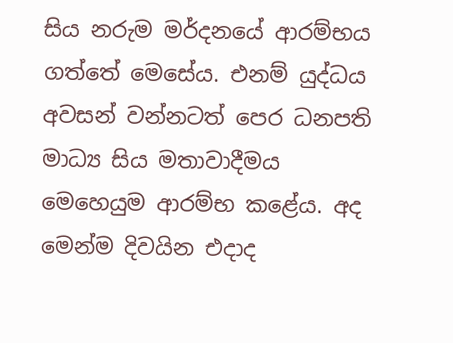සිය නරුම මර්දනයේ ආරම්භය ගත්තේ මෙසේය. එනම් යුද්ධය අවසන් වන්නටත් පෙර ධනපති මාධ්‍ය සිය මතාවාදීමය මෙහෙයුම ආරම්භ කළේය. අද මෙන්ම දිවයින එදාද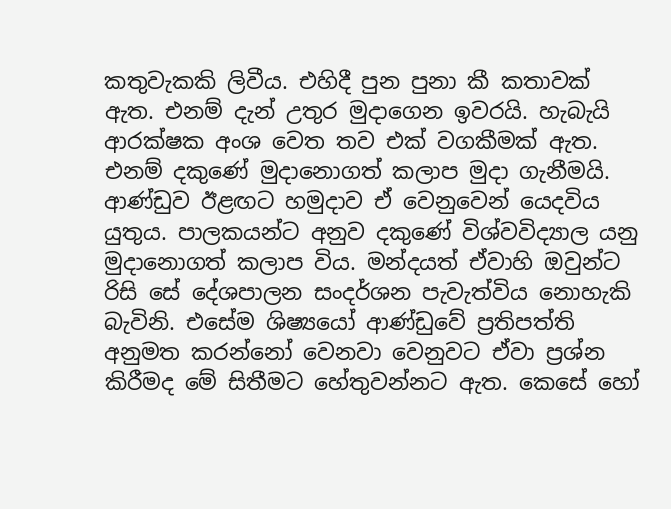කතුවැකකි ලිවීය. එහිදී පුන පුනා කී කතාවක් ඇත. එනම් දැන් උතුර මුදාගෙන ඉවරයි. හැබැයි ආරක්ෂක අංශ වෙත තව එක් වගකීමක් ඇත. එනම් දකුණේ මුදානොගත් කලාප මුදා ගැනීමයි. ආණ්ඩුව ඊළඟට හමුදාව ඒ වෙනුවෙන් යෙදවිය යුතුය. පාලකයන්ට අනුව දකුණේ විශ්වවිද්‍යාල යනු මුදානොගත් කලාප විය. මන්දයත් ඒවාහි ඔවුන්ට රිසි සේ දේශපාලන සංදර්ශන පැවැත්විය නොහැකි බැවිනි. එසේම ශිෂ්‍යයෝ ආණ්ඩුවේ ප්‍රතිපත්ති අනුමත කරන්නෝ වෙනවා වෙනුවට ඒවා ප්‍රශ්න කිරීමද මේ සිතීමට හේතුවන්නට ඇත. කෙසේ හෝ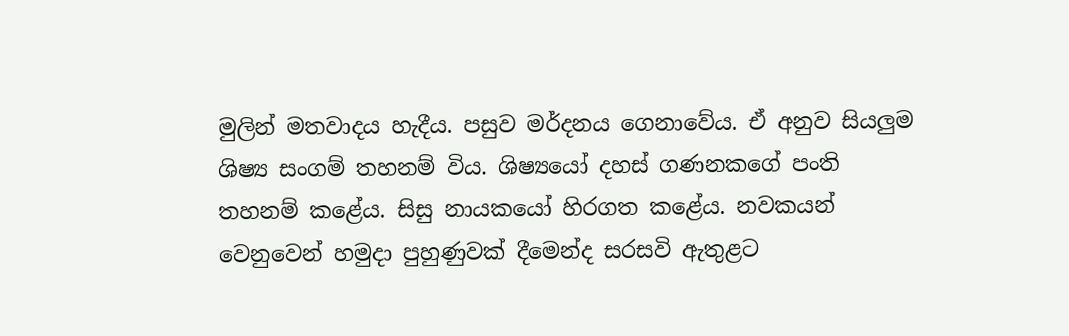මුලින් මතවාදය හැදීය. පසුව මර්දනය ගෙනාවේය. ඒ අනුව සියලුම ශිෂ්‍ය සංගම් තහනම් විය. ශිෂ්‍යයෝ දහස් ගණනකගේ පංති තහනම් කළේය. සිසු නායකයෝ හිරගත කළේය. නවකයන් වෙනුවෙන් හමුදා පුහුණුවක් දීමෙන්ද සරසවි ඇතුළට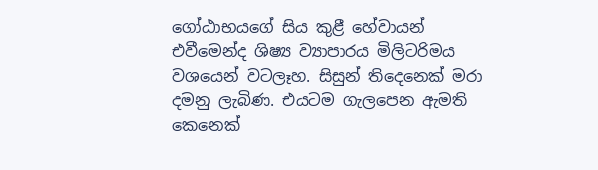ගෝඨාභයගේ සිය කුළී හේවායන් එවීමෙන්ද ශිෂ්‍ය ව්‍යාපාරය මිලිටරිමය වශයෙන් වටලෑහ. සිසුන් තිදෙනෙක් මරා දමනු ලැබිණ. එයටම ගැලපෙන ඇමති කෙනෙක්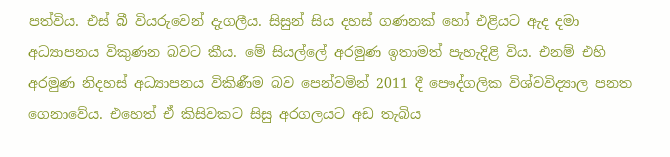පත්විය. එස් බී වියරුවෙන් දැගලීය. සිසුන් සිය දහස් ගණනක් හෝ එළියට ඇද දමා අධ්‍යාපනය විකුණන බවට කීය. මේ සියල්ලේ අරමුණ ඉතාමත් පැහැදිළි විය. එනම් එහි අරමුණ නිදහස් අධ්‍යාපනය විකිණීම බව පෙන්වමින් 2011 දී පෞද්ගලික විශ්වවිද්‍යාල පනත ගෙනාවේය. එහෙත් ඒ කිසිවකට සිසු අරගලයට අඩ තැබිය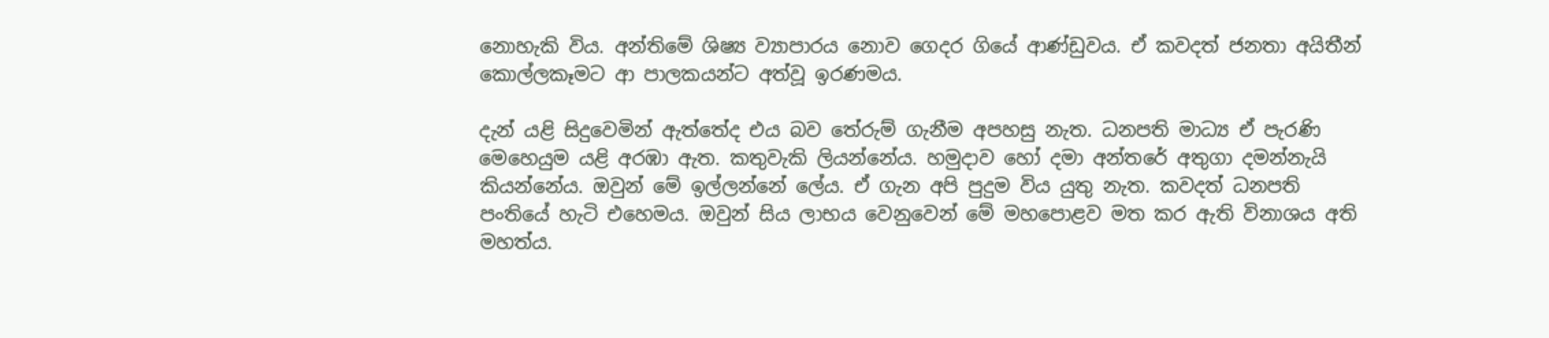නොහැකි විය. අන්තිමේ ශිෂ්‍ය ව්‍යාපාරය නොව ගෙදර ගියේ ආණ්ඩුවය. ඒ කවදත් ජනතා අයිතීන් කොල්ලකෑමට ආ පාලකයන්ට අත්වූ ඉරණමය.

දැන් යළි සිදුවෙමින් ඇත්තේද එය බව තේරුම් ගැනීම අපහසු නැත. ධනපති මාධ්‍ය ඒ පැරණි මෙහෙයුම යළි අරඹා ඇත. කතුවැකි ලියන්නේය. හමුදාව හෝ දමා අන්තරේ අතුගා දමන්නැයි කියන්නේය. ඔවුන් මේ ඉල්ලන්නේ ලේය. ඒ ගැන අපි පුදුම විය යුතු නැත. කවදත් ධනපති පංතියේ හැටි එහෙමය. ඔවුන් සිය ලාභය වෙනුවෙන් මේ මහපොළව මත කර ඇති විනාශය අති මහත්ය.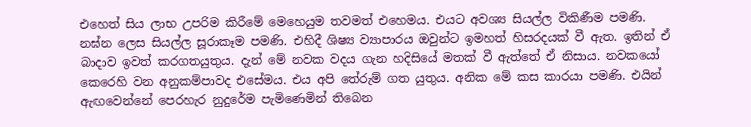එහෙත් සිය ලාභ උපරිම කිරීමේ මෙහෙයුම තවමත් එහෙමය. එයට අවශ්‍ය සියල්ල විකිණීම පමණි. නඝ්න ලෙස සියල්ල සූරාකෑම පමණි. එහිදී ශිෂ්‍ය ව්‍යාපාරය ඔවුන්ට ඉමහත් හිසරදයක් වී ඇත. ඉතින් ඒ බාදාව ඉවත් කරගතයුතුය. දැන් මේ නවක වදය ගැන හදිසියේ මතක් වී ඇත්තේ ඒ නිසාය. නවකයෝ කෙරෙහි වන අනුකම්පාවද එසේමය. එය අපි තේරුම් ගත යුතුය. අනික මේ කස කාරයා පමණි. එයින් ඇඟවෙන්නේ පෙරහැර නුදුරේම පැමිණෙමින් තිබෙන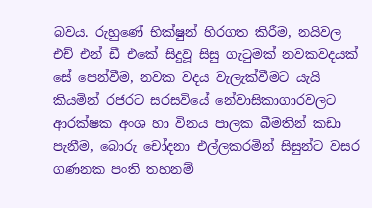බවය. රුහුණේ භික්ෂුන් හිරගත කිරීම, නයිවල එච් එන් ඩී එකේ සිදුවූ සිසු ගැටුමක් නවකවදයක් සේ පෙන්වීම, නවක වදය වැලැක්වීමට යැයි කියමින් රජරට සරසවියේ නේවාසිකාගාරවලට ආරක්ෂක අංශ හා විනය පාලක බීමතින් කඩා පැනීම, බොරු චෝදනා එල්ලකරමින් සිසුන්ට වසර ගණනක පංති තහනම්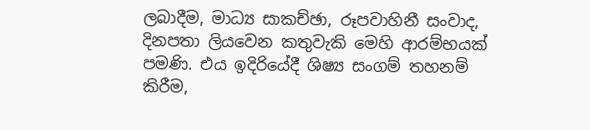ලබාදීම, මාධ්‍ය සාකච්ඡා, රූපවාහිනී සංවාද, දිනපතා ලියවෙන කතුවැකි මෙහි ආරම්භයක් පමණි. එය ඉදිරියේදී ශිෂ්‍ය සංගම් තහනම් කිරීම,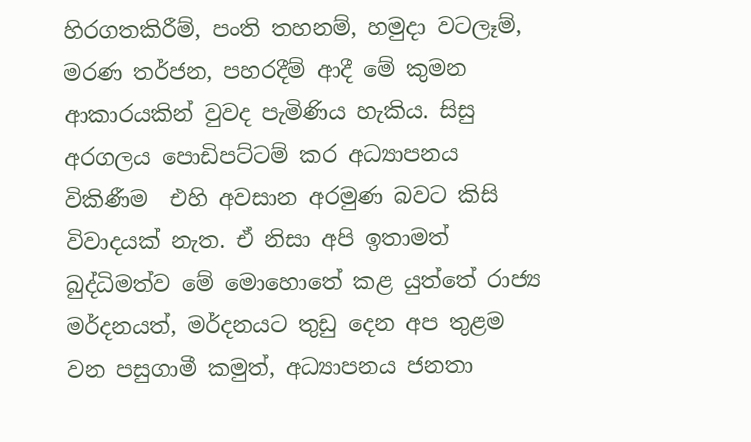හිරගතකිරීම්, පංති තහනම්, හමුදා වටලෑම්, මරණ තර්ජන, පහරදීම් ආදී මේ කුමන ආකාරයකින් වුවද පැමිණිය හැකිය. සිසු අරගලය පොඩිපට්ටම් කර අධ්‍යාපනය විකිණීම  එහි අවසාන අරමුණ බවට කිසි විවාදයක් නැත. ඒ නිසා අපි ඉතාමත් බුද්ධිමත්ව මේ මොහොතේ කළ යුත්තේ රාජ්‍ය මර්දනයත්, මර්දනයට තුඩු දෙන අප තුළම වන පසුගාමී කමුත්, අධ්‍යාපනය ජනතා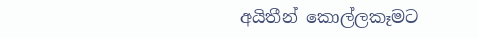අයිතීන් කොල්ලකෑමට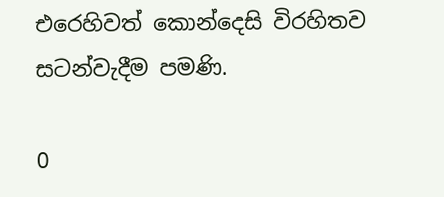එරෙහිවත් කොන්දෙසි විරහිතව සටන්වැදීම පමණි.

0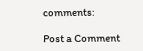comments:

Post a Comment